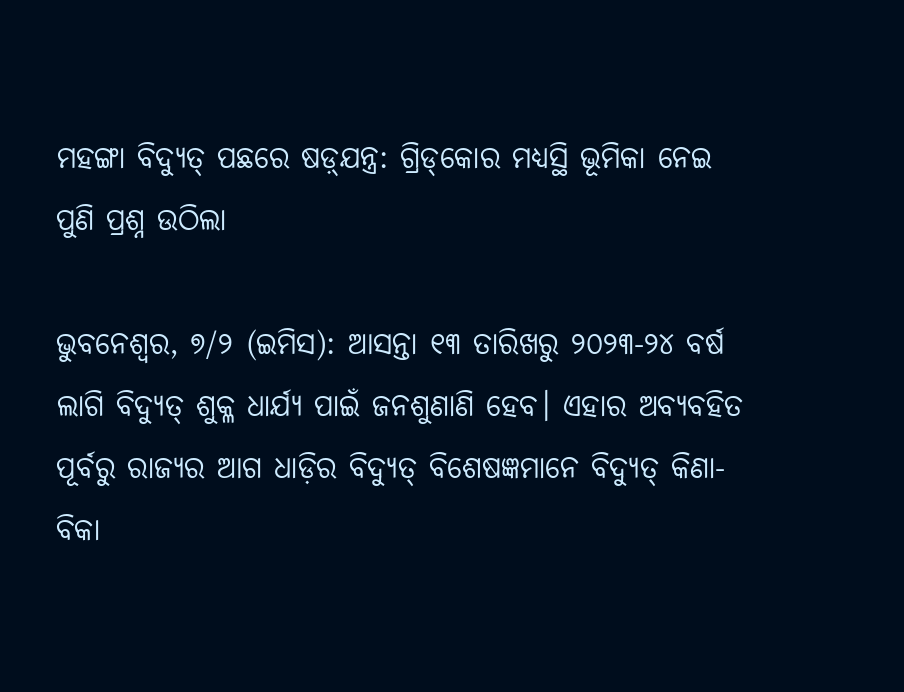ମହଙ୍ଗା ବିଦ୍ୟୁତ୍ ପଛରେ ଷଡ଼୍‌ଯନ୍ତ୍ର: ଗ୍ରିଡ୍‌କୋର ମଧ୍ୟସ୍ଥି ଭୂମିକା ନେଇ ପୁଣି ପ୍ରଶ୍ନ ଉଠିଲା

ଭୁବନେଶ୍ବର, ୭/୨ (ଇମିସ): ଆସନ୍ତା ୧୩ ତାରିଖରୁ ୨୦୨୩-୨୪ ବର୍ଷ ଲାଗି ବିଦ୍ୟୁତ୍ ଶୁକ୍ଳ ଧାର୍ଯ୍ୟ ପାଇଁ ଜନଶୁଣାଣି ହେବ। ଏହାର ଅବ୍ୟବହିତ ପୂର୍ବରୁ ରାଜ୍ୟର ଆଗ ଧାଡ଼ିର ବିଦ୍ୟୁତ୍ ବିଶେଷଜ୍ଞମାନେ ବିଦ୍ୟୁତ୍ କିଣା-ବିକା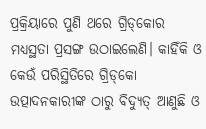ପ୍ରକ୍ରିୟାରେ ପୁଣି ଥରେ ଗ୍ରିଡ୍‌କୋର ମଧ୍ୟସ୍ଥତା ପ୍ରସଙ୍ଗ ଉଠାଇଲେଣି। କାହିଁକି ଓ କେଉଁ ପରିସ୍ଥିତିରେ ଗ୍ରିଡ୍‌କୋ ଉତ୍ପାଦନକାରୀଙ୍କ ଠାରୁ ବିଦ୍ୟୁତ୍ ଆଣୁଛି ଓ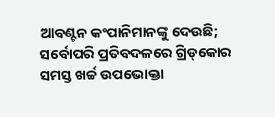ଆବଣ୍ଟନ କଂପାନିମାନଙ୍କୁ ଦେଉଛି; ସର୍ବୋପରି ପ୍ରତିବଦଳରେ ଗ୍ରିଡ୍‌କୋର ସମସ୍ତ ଖର୍ଚ୍ଚ ଉପଭୋକ୍ତା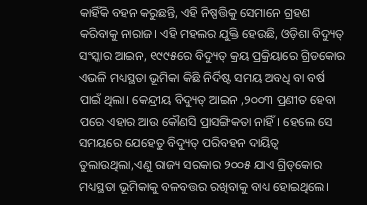କାହିଁକି ବହନ କରୁଛନ୍ତି, ଏହି ନିଷ୍ପତ୍ତିକୁ ସେମାନେ ଗ୍ରହଣ କରିବାକୁ ନାରାଜ। ଏହି ମହଲର ଯୁକ୍ତି ହେଉଛି, ଓଡ଼ିଶା ବିଦ୍ୟୁତ୍ ସଂସ୍କାର ଆଇନ, ୧୯୯୫ରେ ବିଦ୍ୟୁତ୍ କ୍ରୟ ପ୍ରକ୍ରିୟାରେ ଗ୍ରିଡକୋର ଏଭଳି ମଧ୍ୟସ୍ଥତା ଭୂମିକା କିଛି ନିର୍ଦିଷ୍ଟ ସମୟ ଅବଧି ବା ବର୍ଷ ପାଇଁ ଥିଲା। କେନ୍ଦ୍ରୀୟ ବିଦ୍ୟୁତ୍ ଆଇନ ,୨୦୦୩ ପ୍ରଣୀତ ହେବା ପରେ ଏହାର ଆଉ କୌଣସି ପ୍ରାସଙ୍ଗିକତା ନାହିଁ। ହେଲେ ସେ ସମୟରେ ଯେହେତୁ ବିଦ୍ୟୁତ୍ ପରିବହନ ଦାୟିତ୍ବ ତୁଲାଉଥିଲା,ଏଣୁ ରାଜ୍ୟ ସରକାର ୨୦୦୫ ଯାଏ ଗ୍ରିଡ୍‌କୋର ମଧ୍ୟସ୍ଥତା ଭୂମିକାକୁ ବଳବତ୍ତର ରଖିବାକୁ ବାଧ୍ୟ ହୋଇଥିଲେ।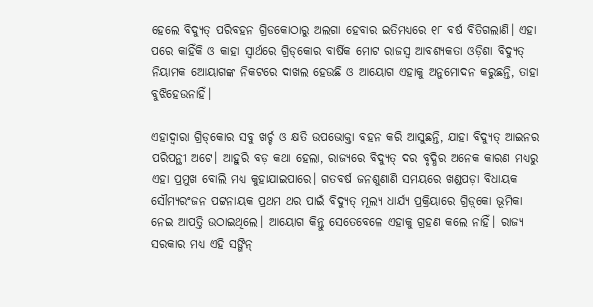ହେଲେ ବିଦ୍ୟୁତ୍ ପରିବହନ ଗ୍ରିଡକୋଠାରୁ ଅଲଗା ହେବାର ଇତିମଧ୍ୟରେ ୧୮ ବର୍ଷ ବିତିଗଲାଣି। ଏହା ପରେ କାହିଁକି ଓ କାହା ସ୍ବାର୍ଥରେ ଗ୍ରିଡ୍‌କୋର ବାର୍ଷିକ ମୋଟ ରାଜସ୍ବ ଆବଶ୍ୟକତା ଓଡ଼ିଶା ବିଦ୍ୟୁତ୍ ନିୟାମକ ଆେୟାଗଙ୍କ ନିକଟରେ ଦାଖଲ ହେଉଛି ଓ ଆୟୋଗ ଏହାକୁ ଅନୁମୋଦନ କରୁଛନ୍ତି, ତାହା ବୁଝିହେଉନାହିଁ।

ଏହାଦ୍ବାରା ଗ୍ରିଡ୍‌କୋର ସବୁ ଖର୍ଚ୍ଚ ଓ କ୍ଷତି ଉପଭୋକ୍ତା ବହନ କରି ଆସୁଛନ୍ତି, ଯାହା ବିଦ୍ୟୁତ୍ ଆଇନର ପରିପନ୍ଥୀ ଅଟେ। ଆହୁରି ବଡ଼ କଥା ହେଲା, ରାଜ୍ୟରେ ବିଦ୍ୟୁତ୍ ଦର ବୃଦ୍ଧିର ଅନେକ କାରଣ ମଧ୍ୟରୁ ଏହା ପ୍ରମୁଖ ବୋଲି ମଧ୍ୟ କୁହାଯାଇପାରେ। ଗତବର୍ଷ ଜନଶୁଣାଣି ସମୟରେ ଖଣ୍ଡପଡ଼ା ବିଧାୟକ ସୌମ୍ୟରଂଜନ ପଟ୍ଟନାୟକ ପ୍ରଥମ ଥର ପାଇଁ ବିଦ୍ୟୁତ୍ ମୂଲ୍ୟ ଧାର୍ଯ୍ୟ ପ୍ରକ୍ରିୟାରେ ଗ୍ରିଡ଼୍‌କୋ ଭୂମିକା ନେଇ ଆପତ୍ତି ଉଠାଇଥିଲେ। ଆୟୋଗ କିନ୍ତୁ ସେତେବେଳେ ଏହାକୁ ଗ୍ରହଣ କଲେ ନାହିଁ। ରାଜ୍ୟ ସରକାର ମଧ୍ୟ ଏହି ସଙ୍ଗିନ୍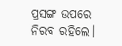ପ୍ରସଙ୍ଗ ଉପରେ ନିରବ ରହିଲେ।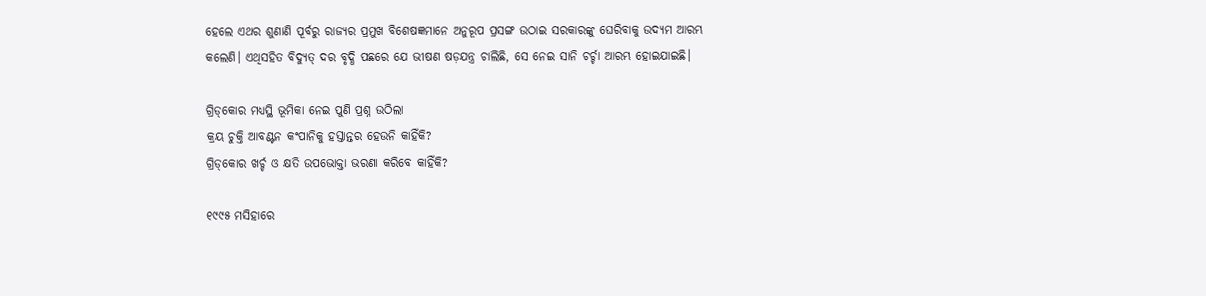ହେଲେ ଏଥର ଶୁଣାଣି ପୂର୍ବରୁ ରାଜ୍ୟର ପ୍ରମୁଖ ବିଶେଷଜ୍ଞମାନେ ଅନୁରୂପ ପ୍ରସଙ୍ଗ ଉଠାଇ ସରକାରଙ୍କୁ ଘେରିବାକୁ ଉଦ୍ୟମ ଆରମ୍ଭ କଲେଣି। ଏଥିସହିତ ବିଦ୍ୟୁତ୍ ଦର ବୃଦ୍ଧି ପଛରେ ଯେ ଭୀଷଣ ଷଡ଼ଯନ୍ତ୍ର ଚାଲିଛି, ସେ ନେଇ ସାନି ଚର୍ଚ୍ଚା ଆରମ୍ଭ ହୋଇଯାଇଛି।

ଗ୍ରିଡ୍‌କୋର ମଧ୍ୟସ୍ଥି ଭୂମିକା ନେଇ ପୁଣି ପ୍ରଶ୍ନ ଉଠିଲା
କ୍ରୟ ଚୁକ୍ତି ଆବଣ୍ଟନ କଂପାନିକୁ ହସ୍ତାନ୍ତର ହେଉନି କାହିଁକି?
ଗ୍ରିଡ୍‌କୋର ଖର୍ଚ୍ଚ ଓ କ୍ଷତି ଉପଭୋକ୍ତା ଭରଣା କରିବେ କାହିଁକି?

୧୯୯୫ ମସିହାରେ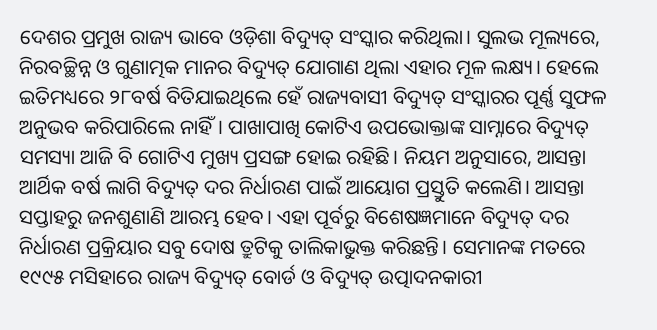ଦେଶର ପ୍ରମୁଖ ରାଜ୍ୟ ଭାବେ ଓଡ଼ିଶା ବିଦ୍ୟୁତ୍ ସଂସ୍କାର କରିଥିଲା। ସୁଲଭ ମୂଲ୍ୟରେ, ନିରବଚ୍ଛିନ୍ନ ଓ ଗୁଣାତ୍ମକ ମାନର ବିଦ୍ୟୁତ୍ ଯୋଗାଣ ଥିଲା ଏହାର ମୂଳ ଲକ୍ଷ୍ୟ। ହେଲେ ଇତିମଧ୍ୟରେ ୨୮ବର୍ଷ ବିତିଯାଇଥିଲେ ହେଁ ରାଜ୍ୟବାସୀ ବିଦ୍ୟୁତ୍ ସଂସ୍କାରର ପୂର୍ଣ୍ଣ ସୁଫଳ ଅନୁଭବ କରିପାରିଲେ ନାହିଁ। ପାଖାପାଖି କୋଟିଏ ଉପଭୋକ୍ତାଙ୍କ ସାମ୍ନାରେ ବିଦ୍ୟୁତ୍ ସମସ୍ୟା ଆଜି ବି ଗୋଟିଏ ମୁଖ୍ୟ ପ୍ରସଙ୍ଗ ହୋଇ ରହିଛି। ନିୟମ ଅନୁସାରେ, ଆସନ୍ତା ଆର୍ଥିକ ବର୍ଷ ଲାଗି ବିଦ୍ୟୁତ୍ ଦର ନିର୍ଧାରଣ ପାଇଁ ଆୟୋଗ ପ୍ରସ୍ତୁତି କଲେଣି। ଆସନ୍ତା ସପ୍ତାହରୁ ଜନଶୁଣାଣି ଆରମ୍ଭ ହେବ। ଏହା ପୂର୍ବରୁ ବିଶେଷଜ୍ଞମାନେ ବିଦ୍ୟୁତ୍ ଦର ନିର୍ଧାରଣ ପ୍ରକ୍ରିୟାର ସବୁ ଦୋଷ ତ୍ରୁଟିକୁ ତାଲିକାଭୁକ୍ତ କରିଛନ୍ତି। ସେମାନଙ୍କ ମତରେ ୧୯୯୫ ମସିହାରେ ରାଜ୍ୟ ବିଦ୍ୟୁତ୍ ବୋର୍ଡ ଓ ବିଦ୍ୟୁତ୍ ଉତ୍ପାଦନକାରୀ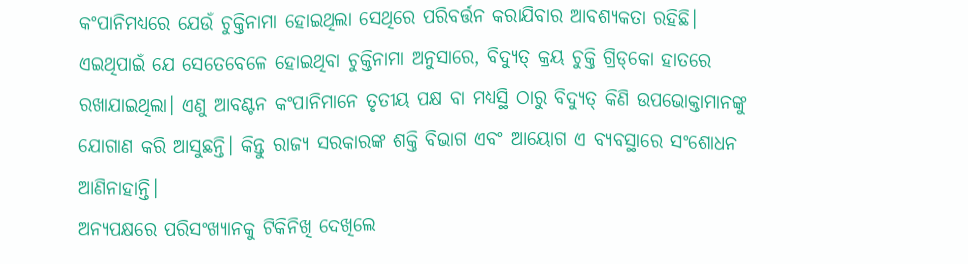କଂପାନିମଧ୍ୟରେ ଯେଉଁ ଚୁକ୍ତିନାମା ହୋଇଥିଲା ସେଥିରେ ପରିବର୍ତ୍ତନ କରାଯିବାର ଆବଶ୍ୟକତା ରହିଛି। ଏଇଥିପାଇଁ ଯେ ସେତେବେଳେ ହୋଇଥିବା ଚୁକ୍ତିନାମା ଅନୁସାରେ, ବିଦ୍ୟୁତ୍ କ୍ରୟ ଚୁକ୍ତି ଗ୍ରିଡ୍‌କୋ ହାତରେ ରଖାଯାଇଥିଲା। ଏଣୁ ଆବଣ୍ଟନ କଂପାନିମାନେ ତୃତୀୟ ପକ୍ଷ ବା ମଧ୍ୟସ୍ଥି ଠାରୁ ବିଦ୍ୟୁତ୍ କିଣି ଉପଭୋକ୍ତାମାନଙ୍କୁ ଯୋଗାଣ କରି ଆସୁଛନ୍ତି। କିନ୍ତୁ ରାଜ୍ୟ ସରକାରଙ୍କ ଶକ୍ତି ବିଭାଗ ଏବଂ ଆୟୋଗ ଏ ବ୍ୟବସ୍ଥାରେ ସଂଶୋଧନ ଆଣିନାହାନ୍ତି।
ଅନ୍ୟପକ୍ଷରେ ପରିସଂଖ୍ୟାନକୁ ଟିକିନିଖି ଦେଖିଲେ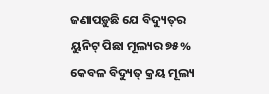ଜଣାପଡ଼ୁଛି ଯେ ବିଦ୍ୟୁତ୍‌ର ୟୁନିଟ୍ ପିଛା ମୂଲ୍ୟର ୭୫% କେବଳ ବିଦ୍ୟୁତ୍ କ୍ରୟ ମୂଲ୍ୟ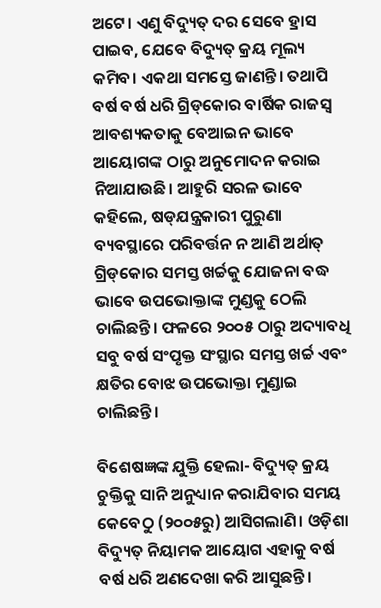ଅଟେ। ଏଣୁ ବିଦ୍ୟୁତ୍ ଦର ସେବେ ହ୍ରାସ ପାଇବ, ଯେବେ ବିଦ୍ୟୁତ୍ କ୍ରୟ ମୂଲ୍ୟ କମିବ। ଏକଥା ସମସ୍ତେ ଜାଣନ୍ତି। ତଥାପି ବର୍ଷ ବର୍ଷ ଧରି ଗ୍ରିଡ୍‌କୋର ବାର୍ଷିକ ରାଜସ୍ବ ଆବଶ୍ୟକତାକୁ ବେଆଇନ ଭାବେ ଆୟୋଗଙ୍କ ଠାରୁ ଅନୁମୋଦନ କରାଇ ନିଆଯାଉଛି। ଆହୁରି ସରଳ ଭାବେ କହିଲେ, ଷଡ୍‌ଯନ୍ତ୍ରକାରୀ ପୁରୁଣା ବ୍ୟବସ୍ଥାରେ ପରିବର୍ତ୍ତନ ନ ଆଣି ଅର୍ଥାତ୍ ଗ୍ରିଡ୍‌କୋର ସମସ୍ତ ଖର୍ଚ୍ଚକୁ ଯୋଜନା ବଦ୍ଧ ଭାବେ ଉପଭୋକ୍ତାଙ୍କ ମୁଣ୍ଡକୁ ଠେଲି ଚାଲିଛନ୍ତି। ଫଳରେ ୨୦୦୫ ଠାରୁ ଅଦ୍ୟାବଧି ସବୁ ବର୍ଷ ସଂପୃକ୍ତ ସଂସ୍ଥାର ସମସ୍ତ ଖର୍ଚ୍ଚ ଏବଂ କ୍ଷତିର ବୋଝ ଉପଭୋକ୍ତା ମୁଣ୍ଡାଇ ଚାଲିଛନ୍ତି।

ବିଶେଷଜ୍ଞଙ୍କ ଯୁକ୍ତି ହେଲା- ବିଦ୍ୟୁତ୍ କ୍ରୟ ଚୁକ୍ତିକୁ ସାନି ଅନୁଧ୍ୟାନ କରାଯିବାର ସମୟ କେବେଠୁ (୨୦୦୫ରୁ) ଆସିଗଲାଣି। ଓଡ଼ିଶା ବିଦ୍ୟୁତ୍ ନିୟାମକ ଆୟୋଗ ଏହାକୁ ବର୍ଷ ବର୍ଷ ଧରି ଅଣଦେଖା କରି ଆସୁଛନ୍ତି।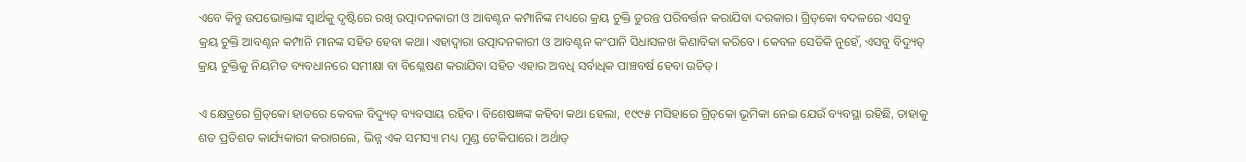ଏବେ କିନ୍ତୁ ଉପଭୋକ୍ତାଙ୍କ ସ୍ବାର୍ଥକୁ ଦୃଷ୍ଟିରେ ରଖି ଉତ୍ପାଦନକାରୀ ଓ ଆବଣ୍ଟନ କମ୍ପାନିଙ୍କ ମଧ୍ୟରେ କ୍ରୟ ଚୁକ୍ତି ତୁରନ୍ତ ପରିବର୍ତ୍ତନ କରାଯିବା ଦରକାର। ଗ୍ରିଡ୍‌କୋ ବଦଳରେ ଏସବୁ କ୍ରୟ ଚୁକ୍ତି ଆବଣ୍ଟନ କମ୍ପାନି ମାନଙ୍କ ସହିତ ହେବା କଥା। ଏହାଦ୍ବାରା ଉତ୍ପାଦନକାରୀ ଓ ଆବଣ୍ଟନ କଂପାନି ସିଧାସଳଖ କିଣାବିକା କରିବେ। କେବଳ ସେତିକି ନୁହେଁ, ଏସବୁ ବିଦ୍ୟୁତ୍ କ୍ରୟ ଚୁକ୍ତିକୁ ନିୟମିତ ବ୍ୟବଧାନରେ ସମୀକ୍ଷା ବା ବିଶ୍ଳେଷଣ କରାଯିବା ସହିତ ଏହାର ଅବଧି ସର୍ବାଧିକ ପାଞ୍ଚବର୍ଷ ହେବା ଉଚିତ୍।

ଏ କ୍ଷେତ୍ରରେ ଗ୍ରିଡ୍‌କୋ ହାତରେ କେବଳ ବିଦ୍ୟୁତ୍ ବ୍ୟବସାୟ ରହିବ। ବିଶେଷଜ୍ଞଙ୍କ କହିବା କଥା ହେଲା, ୧୯୯୫ ମସିହାରେ ଗ୍ରିଡ୍‌କୋ ଭୂମିକା ନେଇ ଯେଉଁ ବ୍ୟବସ୍ଥା ରହିଛି, ତାହାକୁ ଶତ ପ୍ରତିଶତ କାର୍ଯ୍ୟକାରୀ କରାଗଲେ, ଭିନ୍ନ ଏକ ସମସ୍ୟା ମଧ୍ୟ ମୁଣ୍ଡ ଟେକିପାରେ। ଅର୍ଥାତ୍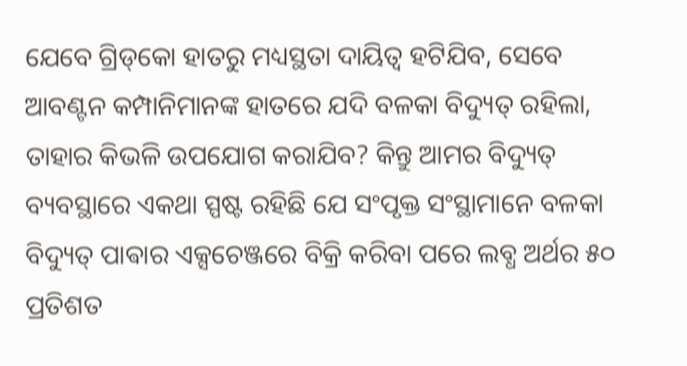ଯେବେ ଗ୍ରିଡ୍‌କୋ ହାତରୁ ମଧ୍ୟସ୍ଥତା ଦାୟିତ୍ବ ହଟିଯିବ, ସେବେ ଆବଣ୍ଟନ କମ୍ପାନିମାନଙ୍କ ହାତରେ ଯଦି ବଳକା ବିଦ୍ୟୁତ୍ ରହିଲା, ତାହାର କିଭଳି ଉପଯୋଗ କରାଯିବ? କିନ୍ତୁ ଆମର ବିଦ୍ୟୁତ୍ ବ୍ୟବସ୍ଥାରେ ଏକଥା ସ୍ପଷ୍ଟ ରହିଛି ଯେ ସଂପୃକ୍ତ ସଂସ୍ଥାମାନେ ବଳକା ବିଦ୍ୟୁତ୍‌ ପାଵାର ଏକ୍ସଚେଞ୍ଜରେ ବିକ୍ରି କରିବା ପରେ ଲବ୍ଧ ଅର୍ଥର ୫୦ ପ୍ରତିଶତ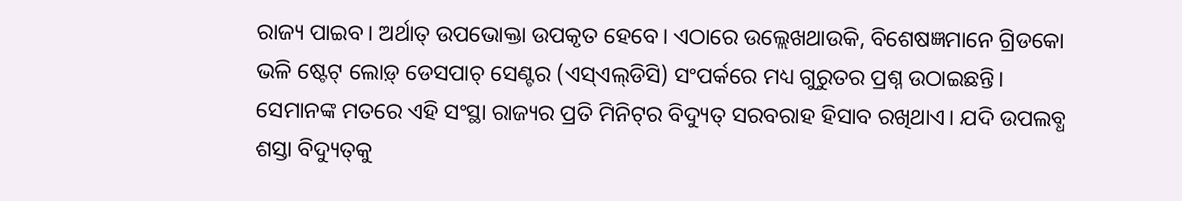ରାଜ୍ୟ ପାଇବ। ଅର୍ଥାତ୍ ଉପଭୋକ୍ତା ଉପକୃତ ହେବେ। ଏଠାରେ ଉଲ୍ଲେଖଥାଉକି, ବିଶେଷଜ୍ଞମାନେ ଗ୍ରିଡକୋ ଭଳି ଷ୍ଟେଟ୍ ଲୋଡ଼୍ ଡେସପାଚ୍ ସେଣ୍ଟର (ଏସ୍‌ଏଲ୍‌ଡିସି) ସଂପର୍କରେ ମଧ୍ୟ ଗୁରୁତର ପ୍ରଶ୍ନ ଉଠାଇଛନ୍ତି। ସେମାନଙ୍କ ମତରେ ଏହି ସଂସ୍ଥା ରାଜ୍ୟର ପ୍ରତି ମିନିଟ୍‌ର ବିଦ୍ୟୁତ୍ ସରବରାହ ହିସାବ ରଖିଥାଏ। ଯଦି ଉପଲବ୍ଧ ଶସ୍ତା ବିଦ୍ୟୁତ୍‌କୁ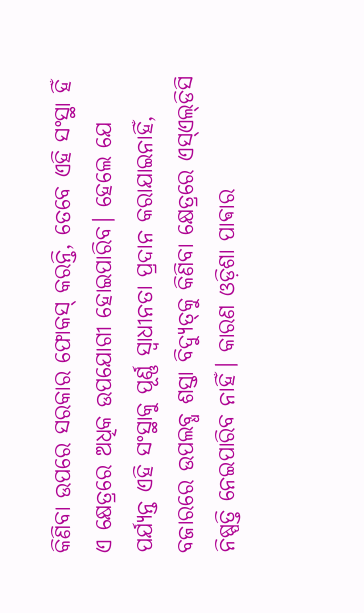କିଣିବା ଉପରେ ସରକାର ଫୋକସ୍‌ କରନ୍ତି, ତେବେ ଏହି ସଂସ୍ଥା ହିଁ ଏ କ୍ଷେତ୍ରରେ ଅଧିକ ଉପଯୋଗୀ ହୋଇପାରିବ। ହେଲେ ଯେ ପର୍ଯ୍ୟନ୍ତ ଏହି ସଂସ୍ଥାକୁ ପୂର୍ଣ୍ଣ ସ୍ବାଧୀନତା ପ୍ରଦାନ କରାଯାଇନାହିଁ, ବଜାରରେ ଉପଲବ୍ଧ ଶସ୍ତା ବିଦ୍ୟୁତ୍‌କୁ କିଣିବା କ୍ଷେତ୍ରରେ ଏସ୍‌ଏଲ୍‌ଡିସି ନିଷ୍ପତ୍ତି ନେଇପାରିବ ନାହିଁ। କାରଣ ଓଡ଼ିଶା ପାଵାର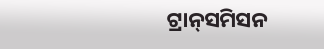ଟ୍ରାନ୍‌ସମିସନ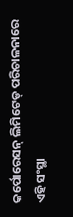କର୍ପୋରେସନ୍ ଲିମିଟେଡ୍‌ ପରିଚାଳନାରେ ଏହି ସଂସ୍ଥା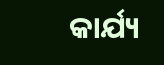କାର୍ଯ୍ୟ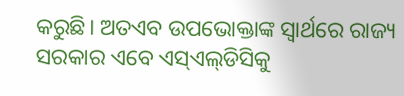କରୁଛି। ଅତଏବ ଉପଭୋକ୍ତାଙ୍କ ସ୍ବାର୍ଥରେ ରାଜ୍ୟ ସରକାର ଏବେ ଏସ୍‌ଏଲ୍‌ଡିସିକୁ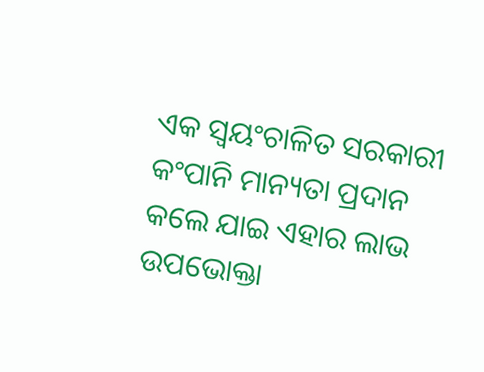ଏକ ସ୍ବୟଂଚାଳିତ ସରକାରୀ କଂପାନି ମାନ୍ୟତା ପ୍ରଦାନ କଲେ ଯାଇ ଏହାର ଲାଭ ଉପଭୋକ୍ତା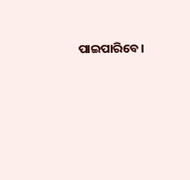ପାଇପାରିବେ।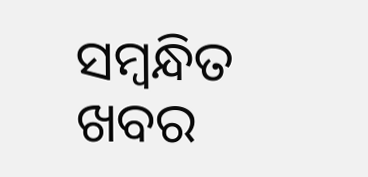ସମ୍ବନ୍ଧିତ ଖବର